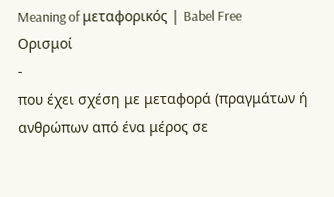Meaning of μεταφορικός | Babel Free
Ορισμοί
-
που έχει σχέση με μεταφορά (πραγμάτων ή ανθρώπων από ένα μέρος σε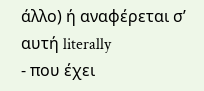άλλο) ή αναφέρεται σ’ αυτή literally
- που έχει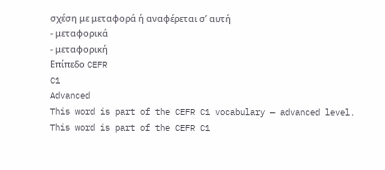σχέση με μεταφορά ή αναφέρεται σ’ αυτή
- μεταφορικά
- μεταφορική
Επίπεδο CEFR
C1
Advanced
This word is part of the CEFR C1 vocabulary — advanced level.
This word is part of the CEFR C1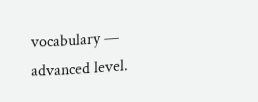vocabulary — advanced level.